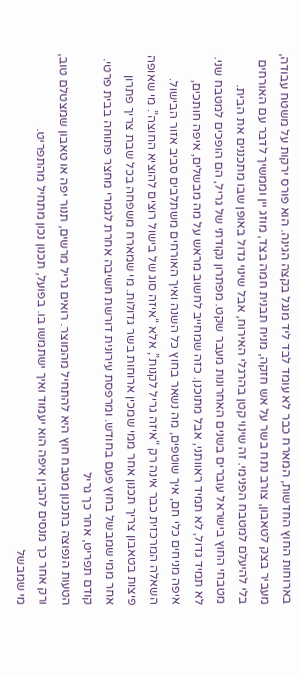בארוחות החוץ החדשות, המארח כבר לא עומד לבד ליד מנגל בקצה הגינה. הוא פורס ירקות על משטח עבודה, מעביר בצק לטאבון, צורב נתח בשר על אש חזקה, מניח תבנית חמה בצד, מוזג יין וממשיך לדבר עם האורחים בלי להיעלם למטבח הפנימי. זה שינוי קטן בהרגלי האירוח, אבל שינוי גדול באופן שבו מתכננים את הבית.
מטבחי החוץ בישראל עוברים בשנים האחרונות מעבר שקט. מפתרון נקודתי של גריל, הם הופכים למטבח שני. לא תמיד גדול, לא תמיד ראוותני, אבל מתוכנן. כזה שמחייב לחשוב מראש על מה מבשלים, איפה חותכים, איפה מניחים כלי חם, איך שוטפים, מה נשאר בחוץ כל השנה ואיך האורחים משתלבים סביב אזור הבישול.
השאלה המרכזית כבר אינה רק “איזה גריל לקנות”, אלא “איזה סוג של בישול רוצים להוציא החוצה”. מי שאופה פיצות בטאבון צריך תכנון אחר ממי שמכין ארוחות בשר גדולות. מי שמארח משפחה בכל שבת צריך פתרון אחר ממי שמבשל בחוץ פעם בחודש. ומרפסת עירונית דורשת חשיבה אחרת לגמרי מחצר פתוחה בבית פרטי.
קודם תפריט, אחר כך גריל
הטעות הנפוצה בתכנון מטבח חוץ היא להתחיל מהמוצר. רואים גריל מרשים, תנור יפה או טאבון שמצטלם טוב, ורק אחר כך מנסים להבין איפה הוא יעמוד ואיך ישתמשו בו. בפועל, תכנון נכון מתחיל מהתפריט.
מי שמבשל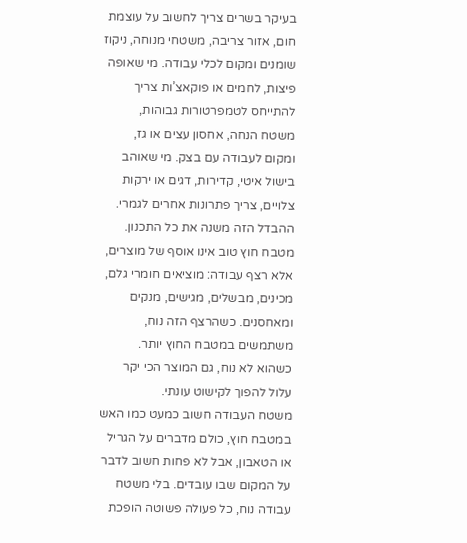בעיקר בשרים צריך לחשוב על עוצמת חום, אזור צריבה, משטחי מנוחה, ניקוז שומנים ומקום לכלי עבודה. מי שאופה פיצות, לחמים או פוקאצ’ות צריך להתייחס לטמפרטורות גבוהות, משטח הנחה, אחסון עצים או גז, ומקום לעבודה עם בצק. מי שאוהב בישול איטי, קדירות, דגים או ירקות צלויים, צריך פתרונות אחרים לגמרי.
ההבדל הזה משנה את כל התכנון. מטבח חוץ טוב אינו אוסף של מוצרים, אלא רצף עבודה: מוציאים חומרי גלם, מכינים, מבשלים, מגישים, מנקים ומאחסנים. כשהרצף הזה נוח, משתמשים במטבח החוץ יותר. כשהוא לא נוח, גם המוצר הכי יקר עלול להפוך לקישוט עונתי.
משטח העבודה חשוב כמעט כמו האש
במטבח חוץ, כולם מדברים על הגריל או הטאבון, אבל לא פחות חשוב לדבר על המקום שבו עובדים. בלי משטח עבודה נוח, כל פעולה פשוטה הופכת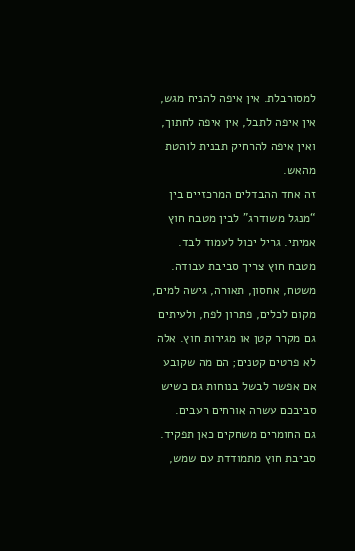למסורבלת. אין איפה להניח מגש, אין איפה לתבל, אין איפה לחתוך, ואין איפה להרחיק תבנית לוהטת מהאש.
זה אחד ההבדלים המרכזיים בין “מנגל משודרג” לבין מטבח חוץ אמיתי. גריל יכול לעמוד לבד. מטבח חוץ צריך סביבת עבודה. משטח, אחסון, תאורה, גישה למים, מקום לכלים, פתרון לפח, ולעיתים גם מקרר קטן או מגירות חוץ. אלה לא פרטים קטנים; הם מה שקובע אם אפשר לבשל בנוחות גם כשיש סביבכם עשרה אורחים רעבים.
גם החומרים משחקים כאן תפקיד. סביבת חוץ מתמודדת עם שמש,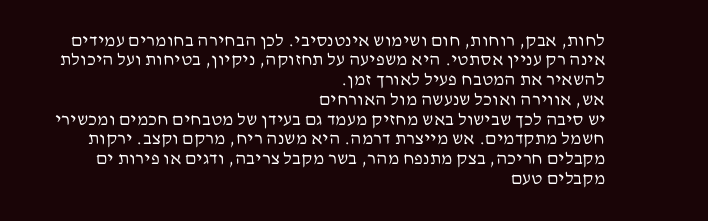לחות, אבק, רוחות, חום ושימוש אינטנסיבי. לכן הבחירה בחומרים עמידים אינה רק עניין אסתטי. היא משפיעה על תחזוקה, ניקיון, בטיחות ועל היכולת להשאיר את המטבח פעיל לאורך זמן.
אש, אווירה ואוכל שנעשה מול האורחים
יש סיבה לכך שבישול באש מחזיק מעמד גם בעידן של מטבחים חכמים ומכשירי חשמל מתקדמים. אש מייצרת דרמה. היא משנה ריח, מרקם וקצב. ירקות מקבלים חריכה, בצק מתנפח מהר, בשר מקבל צריבה, ודגים או פירות ים מקבלים טעם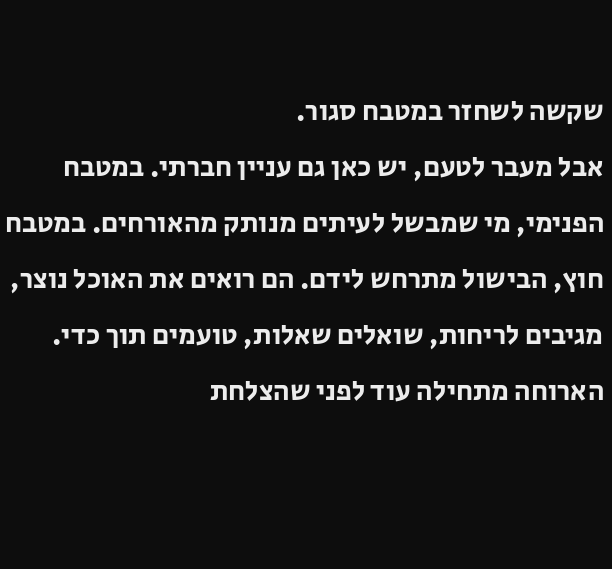שקשה לשחזר במטבח סגור.
אבל מעבר לטעם, יש כאן גם עניין חברתי. במטבח הפנימי, מי שמבשל לעיתים מנותק מהאורחים. במטבח חוץ, הבישול מתרחש לידם. הם רואים את האוכל נוצר, מגיבים לריחות, שואלים שאלות, טועמים תוך כדי. הארוחה מתחילה עוד לפני שהצלחת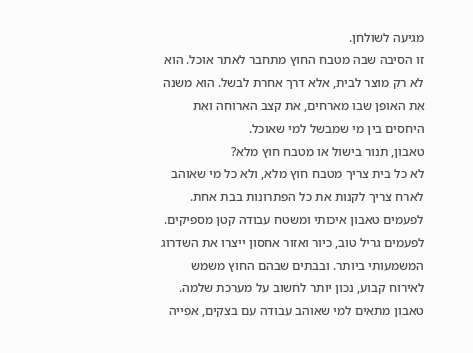מגיעה לשולחן.
זו הסיבה שבה מטבח החוץ מתחבר לאתר אוכל. הוא לא רק מוצר לבית, אלא דרך אחרת לבשל. הוא משנה את האופן שבו מארחים, את קצב הארוחה ואת היחסים בין מי שמבשל למי שאוכל.
טאבון, תנור בישול או מטבח חוץ מלא?
לא כל בית צריך מטבח חוץ מלא, ולא כל מי שאוהב לארח צריך לקנות את כל הפתרונות בבת אחת. לפעמים טאבון איכותי ומשטח עבודה קטן מספיקים. לפעמים גריל טוב, כיור ואזור אחסון ייצרו את השדרוג המשמעותי ביותר. ובבתים שבהם החוץ משמש לאירוח קבוע, נכון יותר לחשוב על מערכת שלמה.
טאבון מתאים למי שאוהב עבודה עם בצקים, אפייה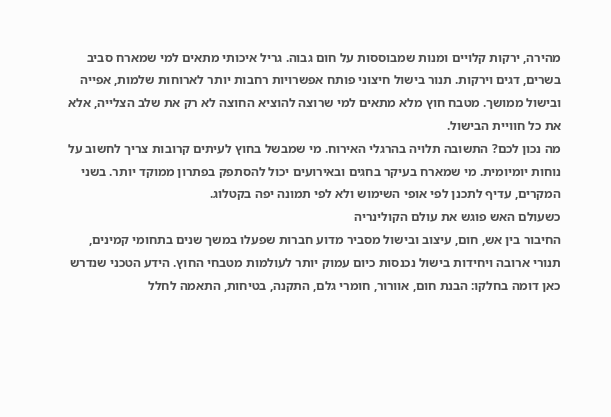מהירה, ירקות קלויים ומנות שמבוססות על חום גבוה. גריל איכותי מתאים למי שמארח סביב בשרים, דגים וירקות. תנור בישול חיצוני פותח אפשרויות רחבות יותר לארוחות שלמות, אפייה ובישול ממושך. מטבח חוץ מלא מתאים למי שרוצה להוציא החוצה לא רק את שלב הצלייה, אלא את כל חוויית הבישול.
מה נכון לכם? התשובה תלויה בהרגלי האירוח. מי שמבשל בחוץ לעיתים קרובות צריך לחשוב על נוחות יומיומית. מי שמארח בעיקר בחגים ובאירועים יכול להסתפק בפתרון ממוקד יותר. בשני המקרים, עדיף לתכנן לפי אופי השימוש ולא לפי תמונה יפה בקטלוג.
כשעולם האש פוגש את עולם הקולינריה
החיבור בין אש, חום, עיצוב ובישול מסביר מדוע חברות שפעלו במשך שנים בתחומי קמינים, תנורי ארובה ויחידות בישול נכנסות כיום עמוק יותר לעולמות מטבחי החוץ. הידע הטכני שנדרש כאן דומה בחלקו: הבנת חום, אוורור, חומרי גלם, התקנה, בטיחות, התאמה לחלל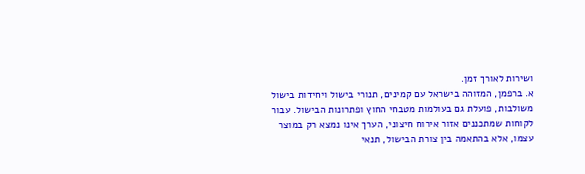ושירות לאורך זמן.
א. ברפמן, המזוהה בישראל עם קמינים, תנורי בישול ויחידות בישול משולבות, פועלת גם בעולמות מטבחי החוץ ופתרונות הבישול. עבור לקוחות שמתכננים אזור אירוח חיצוני, הערך אינו נמצא רק במוצר עצמו, אלא בהתאמה בין צורת הבישול, תנאי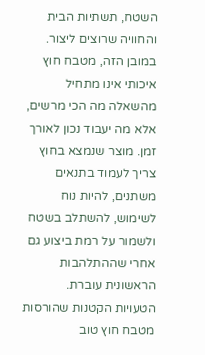השטח, תשתיות הבית והחוויה שרוצים ליצור.
במובן הזה, מטבח חוץ איכותי אינו מתחיל מהשאלה מה הכי מרשים, אלא מה יעבוד נכון לאורך זמן. מוצר שנמצא בחוץ צריך לעמוד בתנאים משתנים, להיות נוח לשימוש, להשתלב בשטח ולשמור על רמת ביצוע גם אחרי שההתלהבות הראשונית עוברת.
הטעויות הקטנות שהורסות מטבח חוץ טוב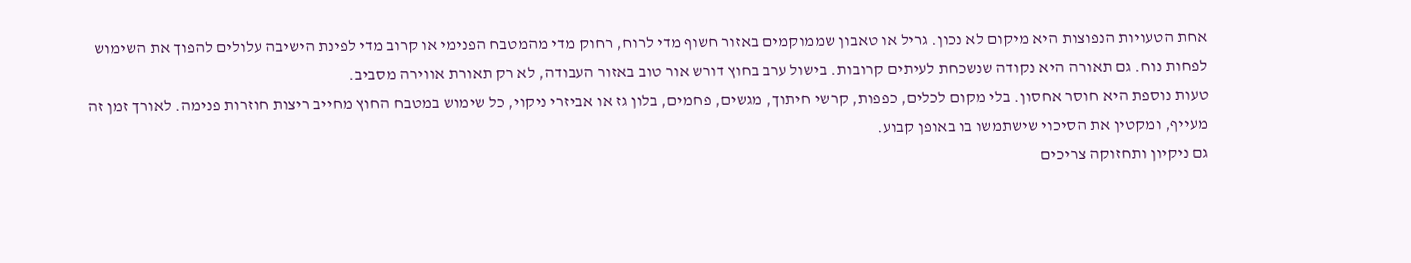אחת הטעויות הנפוצות היא מיקום לא נכון. גריל או טאבון שממוקמים באזור חשוף מדי לרוח, רחוק מדי מהמטבח הפנימי או קרוב מדי לפינת הישיבה עלולים להפוך את השימוש לפחות נוח. גם תאורה היא נקודה שנשכחת לעיתים קרובות. בישול ערב בחוץ דורש אור טוב באזור העבודה, לא רק תאורת אווירה מסביב.
טעות נוספת היא חוסר אחסון. בלי מקום לכלים, כפפות, קרשי חיתוך, מגשים, פחמים, בלון גז או אביזרי ניקוי, כל שימוש במטבח החוץ מחייב ריצות חוזרות פנימה. לאורך זמן זה מעייף, ומקטין את הסיכוי שישתמשו בו באופן קבוע.
גם ניקיון ותחזוקה צריכים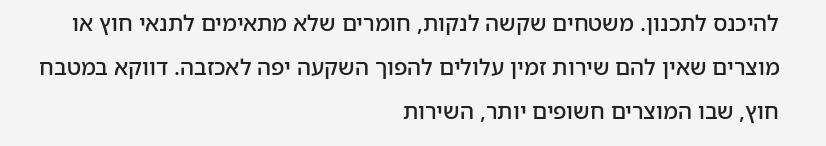להיכנס לתכנון. משטחים שקשה לנקות, חומרים שלא מתאימים לתנאי חוץ או מוצרים שאין להם שירות זמין עלולים להפוך השקעה יפה לאכזבה. דווקא במטבח חוץ, שבו המוצרים חשופים יותר, השירות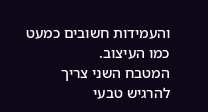והעמידות חשובים כמעט כמו העיצוב.
המטבח השני צריך להרגיש טבעי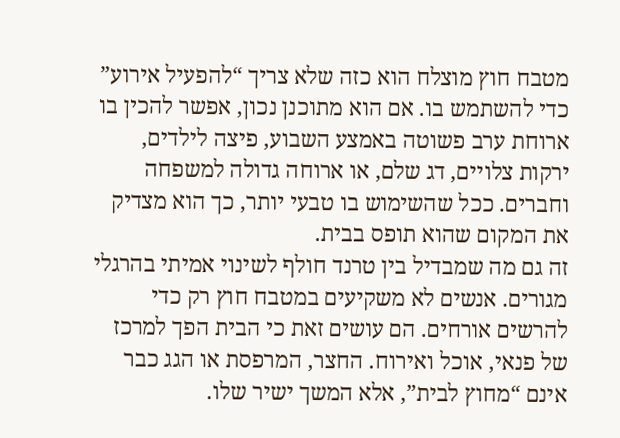מטבח חוץ מוצלח הוא כזה שלא צריך “להפעיל אירוע” כדי להשתמש בו. אם הוא מתוכנן נכון, אפשר להכין בו ארוחת ערב פשוטה באמצע השבוע, פיצה לילדים, ירקות צלויים, דג שלם, או ארוחה גדולה למשפחה וחברים. ככל שהשימוש בו טבעי יותר, כך הוא מצדיק את המקום שהוא תופס בבית.
זה גם מה שמבדיל בין טרנד חולף לשינוי אמיתי בהרגלי מגורים. אנשים לא משקיעים במטבח חוץ רק כדי להרשים אורחים. הם עושים זאת כי הבית הפך למרכז של פנאי, אוכל ואירוח. החצר, המרפסת או הגג כבר אינם “מחוץ לבית”, אלא המשך ישיר שלו.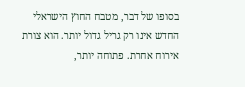בסופו של דבר, מטבח החוץ הישראלי החדש אינו רק גריל גדול יותר. הוא צורת אירוח אחרת. פתוחה יותר,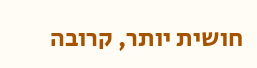חושית יותר, קרובה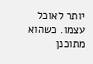יותר לאוכל עצמו. כשהוא מתוכנן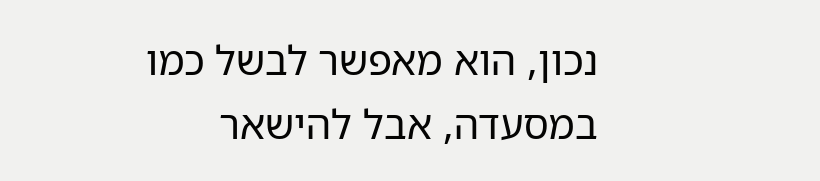נכון, הוא מאפשר לבשל כמו במסעדה, אבל להישאר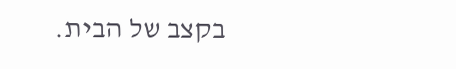בקצב של הבית.